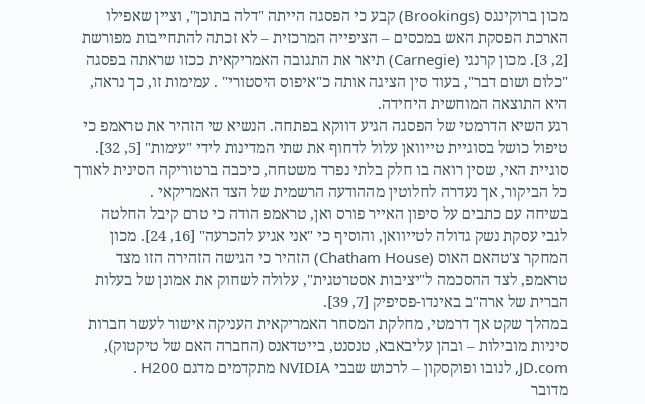מכון ברוקינגס (Brookings) קבע כי הפסגה הייתה "דלה בתוכן", וציין שאפילו הארכת הפסקת האש במכסים – הציפייה המרכזית – לא זכתה להתחייבות מפורשת [2, 3]. מכון קרנגי (Carnegie) תיאר את התגובה האמריקאית ככזו שראתה בפסגה "כלום ושום דבר", בעוד סין הציגה אותה כ"איפוס היסטורי" . עמימות זו, כך נראה, היא התוצאה המוחשית היחידה.
רגע השיא הדרמטי של הפסגה הגיע דווקא בפתחה. הנשיא שי הזהיר את טראמפ כי טיפול כושל בסוגיית טייוואן עלול לדחוף את שתי המדינות לידי "עימות" [5, 32]. סוגיית האי, שסין רואה בו חלק בלתי נפרד משטחה, כיכבה ברטוריקה הסינית לאורך כל הביקור, אך נעדרה לחלוטין מההודעה הרשמית של הצד האמריקאי .
בשיחה עם כתבים על סיפון האייר פורס ואן, טראמפ הודה כי טרם קיבל החלטה לגבי עסקת נשק גדולה לטייוואן, והוסיף כי "אני אגיע להכרעה" [16, 24]. מכון המחקר צ'טהאם האוס (Chatham House) הזהיר כי הגישה הזהירה הזו מצד טראמפ, לצד ההסכמה ל"יציבות אסטרטגית", עלולה לשחוק את אמונן של בעלות הברית של ארה"ב באינדו-פסיפיק [7, 39].
במהלך שקט אך דרמטי, מחלקת המסחר האמריקאית העניקה אישור לעשר חברות סיניות מובילות – ובהן עליבאבא, טנסנט, בייטדאנס (החברה האם של טיקטוק), JD.com, לנובו ופוקסקון – לרכוש שבבי NVIDIA מתקדמים מדגם H200 .
מדובר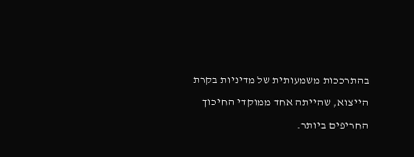בהתרככות משמעותית של מדיניות בקרת הייצוא, שהייתה אחד ממוקדי החיכוך החריפים ביותר.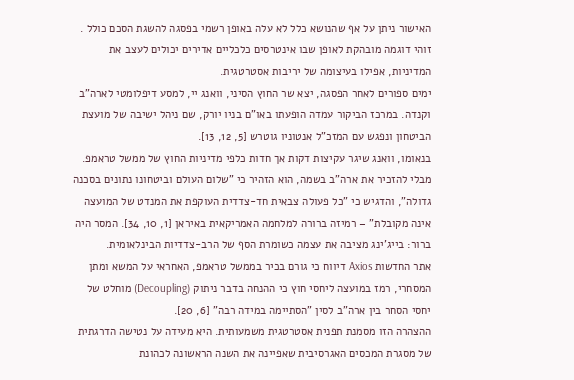האישור ניתן על אף שהנושא כלל לא עלה באופן רשמי בפסגה להשגת הסכם כולל . זוהי דוגמה מובהקת לאופן שבו אינטרסים כלכליים אדירים יכולים לעצב את המדיניות, אפילו בעיצומה של יריבות אסטרטגית.
ימים ספורים לאחר הפסגה, יצא שר החוץ הסיני, וואנג יי, למסע דיפלומטי לארה"ב וקנדה. במרכז הביקור עמדה הופעתו באו"ם בניו יורק, שם ניהל ישיבה של מועצת הביטחון ונפגש עם המזכ"ל אנטוניו גוטרש [5, 12, 13].
בנאומו, וואנג שיגר עקיצות דקות אך חדות כלפי מדיניות החוץ של ממשל טראמפ. מבלי להזכיר את ארה"ב בשמה, הוא הזהיר כי "שלום העולם וביטחונו נתונים בסכנה גדולה", והדגיש כי "כל פעולה צבאית חד-צדדית העוקפת את המנדט של המועצה אינה מקובלת" – רמיזה ברורה למלחמה האמריקאית באיראן [1, 10, 34]. המסר היה ברור: בייג'ינג מציבה את עצמה כשומרת הסף של הרב-צדדיות הבינלאומית.
אתר החדשות Axios דיווח כי גורם בכיר בממשל טראמפ, האחראי על המשא ומתן המסחרי, רמז במועצה ליחסי חוץ כי ההנחה בדבר ניתוק (Decoupling) מוחלט של יחסי הסחר בין ארה"ב לסין "הסתיימה במידה רבה" [6, 20].
ההצהרה הזו מסמנת תפנית אסטרטגית משמעותית. היא מעידה על נטישה הדרגתית של מסגרת המכסים האגרסיבית שאפיינה את השנה הראשונה לכהונת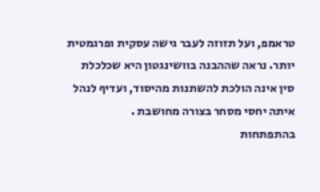טראמפ, ועל תזוזה לעבר גישה עסקית ופרגמטית יותר. נראה שההבנה בוושינגטון היא שכלכלת סין אינה הולכת להשתנות מהיסוד, ועדיף לנהל איתה יחסי מסחר בצורה מחושבת .
בהתפתחות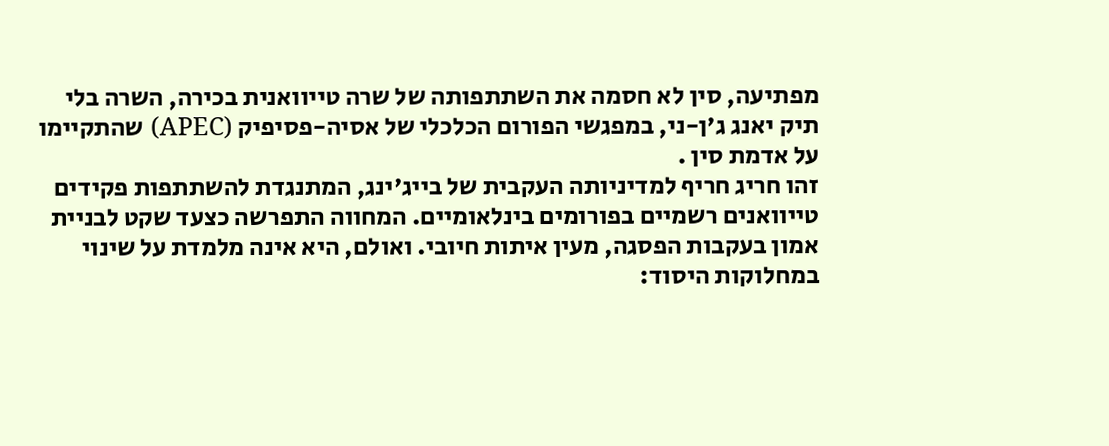מפתיעה, סין לא חסמה את השתתפותה של שרה טייוואנית בכירה, השרה בלי תיק יאנג ג'ן-ני, במפגשי הפורום הכלכלי של אסיה-פסיפיק (APEC) שהתקיימו על אדמת סין .
זהו חריג חריף למדיניותה העקבית של בייג'ינג, המתנגדת להשתתפות פקידים טייוואנים רשמיים בפורומים בינלאומיים. המחווה התפרשה כצעד שקט לבניית אמון בעקבות הפסגה, מעין איתות חיובי. ואולם, היא אינה מלמדת על שינוי במחלוקות היסוד: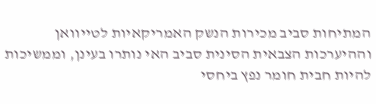המתיחות סביב מכירות הנשק האמריקאיות לטייוואן וההיערכות הצבאית הסינית סביב האי נותרו בעינן, וממשיכות להיות חבית חומר נפץ ביחסי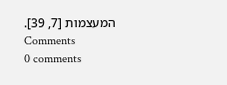המעצמות [7, 39].
Comments
0 comments